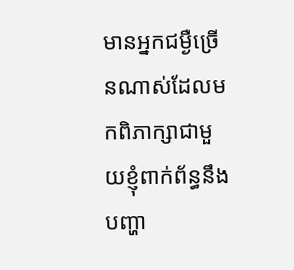មានអ្នកជម្ងឺច្រើនណាស់ដែលមកពិភាក្សាជាមួយខ្ញុំពាក់ព័ន្ធនឹងបញ្ហា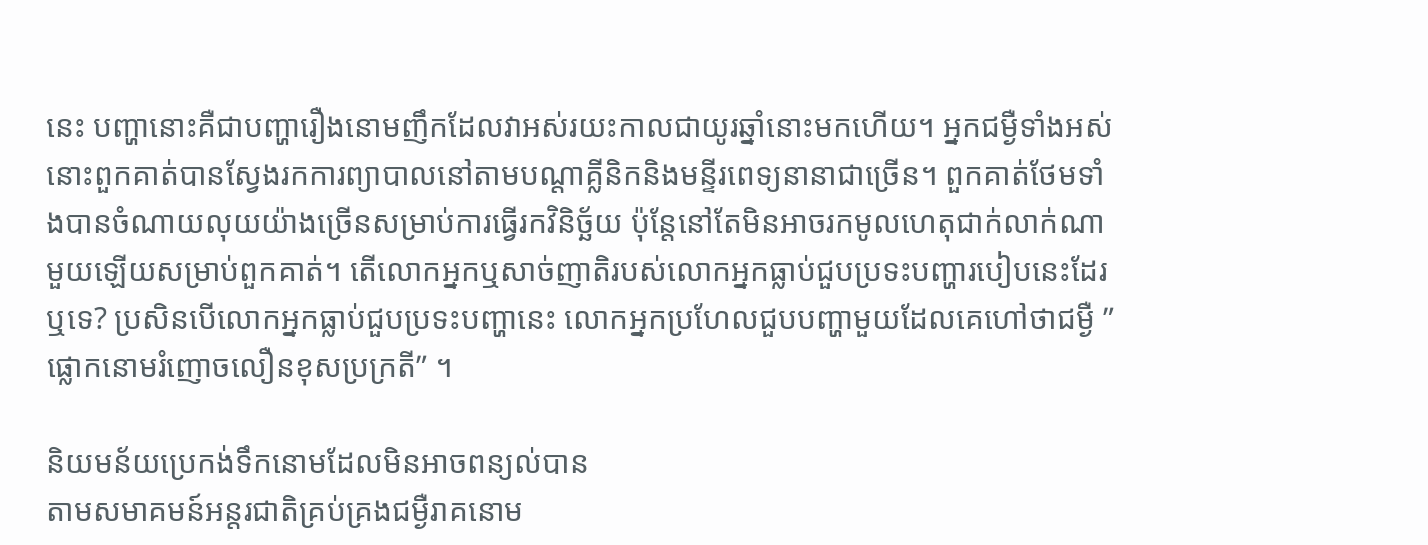នេះ បញ្ហានោះគឺជាបញ្ហារឿងនោមញឹកដែលវាអស់រយះកាលជាយូរឆ្នាំនោះមកហើយ។ អ្នកជម្ងឺទាំងអស់នោះពួកគាត់បានស្វែងរកការព្យាបាលនៅតាមបណ្តាគ្លីនិកនិងមន្ទីរពេទ្យនានាជាច្រើន។ ពួកគាត់ថែមទាំងបានចំណាយលុយយ៉ាងច្រើនសម្រាប់ការធ្វើរកវិនិច្ឆ័យ ប៉ុន្តែនៅតែមិនអាចរកមូលហេតុជាក់លាក់ណាមួយឡើយសម្រាប់ពួកគាត់។ តើលោកអ្នកឬសាច់ញាតិរបស់លោកអ្នកធ្លាប់ជួបប្រទះបញ្ហារបៀបនេះដែរឬទេ? ប្រសិនបើលោកអ្នកធ្លាប់ជួបប្រទះបញ្ហានេះ លោកអ្នកប្រហែលជួបបញ្ហាមួយដែលគេហៅថាជម្ងឺ ”ផ្លោកនោមរំញោចលឿនខុសប្រក្រតី” ។

និយមន័យប្រេកង់ទឹកនោមដែលមិនអាចពន្យល់បាន
តាមសមាគមន៍អន្តរជាតិគ្រប់គ្រងជម្ងឺរាគនោម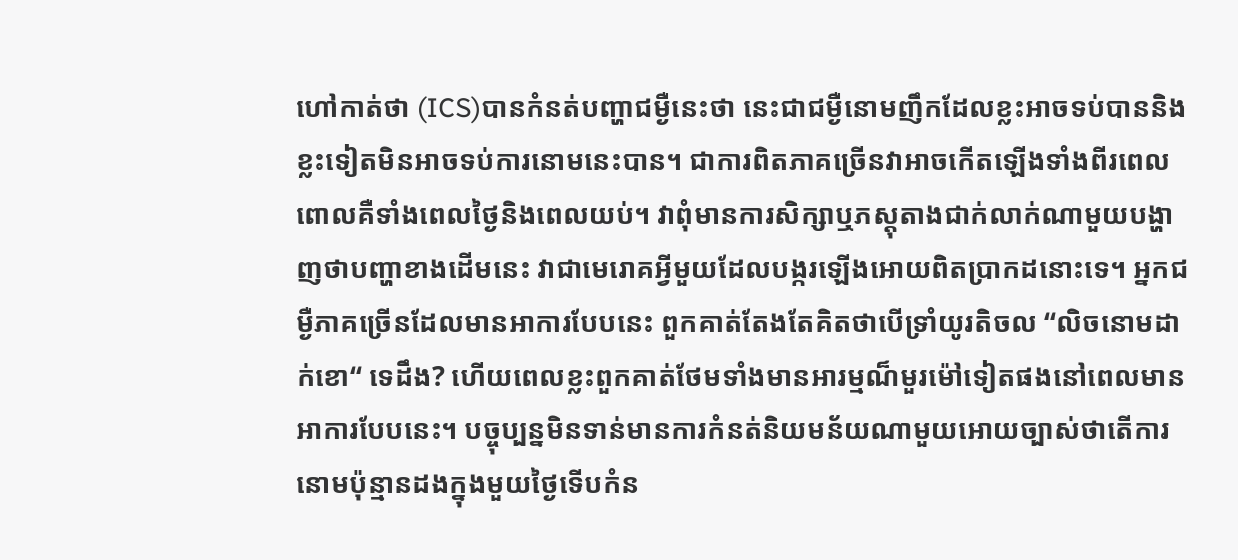ហៅកាត់ថា (ICS)បានកំនត់បញ្ហាជម្ងឺនេះថា នេះជាជម្ងឺនោមញឹកដែលខ្លះអាចទប់បាននិងខ្លះទៀតមិនអាចទប់ការនោមនេះបាន។ ជាការពិតភាគច្រើនវាអាចកើតឡើងទាំងពីរពេល ពោលគឺទាំងពេលថ្ងៃនិងពេលយប់។ វាពុំមានការសិក្សាឬភស្តុតាងជាក់លាក់ណាមួយបង្ហាញថាបញ្ហាខាងដើមនេះ វាជាមេរោគអ្វីមួយដែលបង្ករឡើងអោយពិតប្រាកដនោះទេ។ អ្នកជម្ងឺភាគច្រើនដែលមានអាការបែបនេះ ពួកគាត់តែងតែគិតថាបើទ្រាំយូរតិចល “លិចនោមដាក់ខោ“ ទេដឹង? ហើយពេលខ្លះពួកគាត់ថែមទាំងមានអារម្មណ៏មួរម៉ៅទៀតផងនៅពេលមានអាការបែបនេះ។ បច្ចុប្បន្នមិនទាន់មានការកំនត់និយមន័យណាមួយអោយច្បាស់ថាតើការនោមប៉ុន្មានដងក្នុងមួយថ្ងៃទើបកំន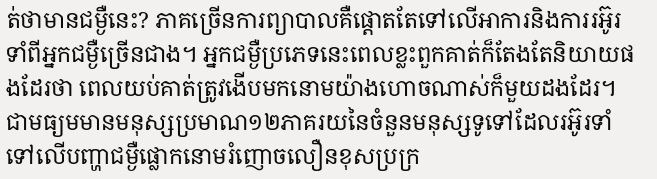ត់ថាមានជម្ងឺនេះ? ភាគច្រើនការព្យាបាលគឺផ្តោតតែទៅលើអាការនិងការរអ៊ូរទាំពីអ្នកជម្ងឺច្រើនជាង។ អ្នកជម្ងឺប្រភេទនេះពេលខ្លះពួកគាត់ក៏តែងតែនិយាយផងដែរថា ពេលយប់គាត់ត្រូវងើបមកនោមយ៉ាងហោចណាស់ក៏មួយដងដែរ។
ជាមធ្យមមានមនុស្សប្រមាណ១២ភាគរយនៃចំនួនមនុស្សទូទៅដែលរអ៊ូរទាំទៅលើបញ្ហាជម្ងឺផ្លោកនោមរំញោចលឿនខុសប្រក្រ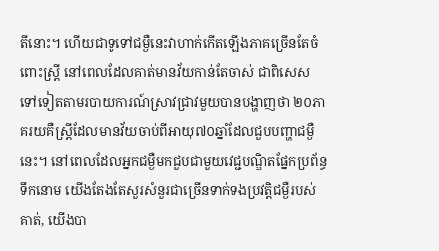តីនោះ។ ហើយជាទូទៅជម្ងឺនេះវាហាក់កើតឡើងភាគច្រើនតែចំពោះស្រ្តី នៅពេលដែលគាត់មានវ័យកាន់តែចាស់ ជាពិសេសទៅទៀតតាមរបាយការណ៍ស្រាវជ្រាវមួយបានបង្ហាញថា ២០ភាគរយគឺស្ត្រីដែលមានវ័យចាប់ពីអាយុ៧០ឆ្នាំដែលជួបបញ្ហាជម្ងឺនេះ។ នៅពេលដែលអ្នកជម្ងឺមកជួបជាមួយវេជ្ជបណ្ឌិតផ្នែកប្រព័ន្ធទឹកនោម យើងតែងតែសួរសំនួរជាច្រើនទាក់ទងប្រវត្តិជម្ងឺរបស់គាត់, យើងបា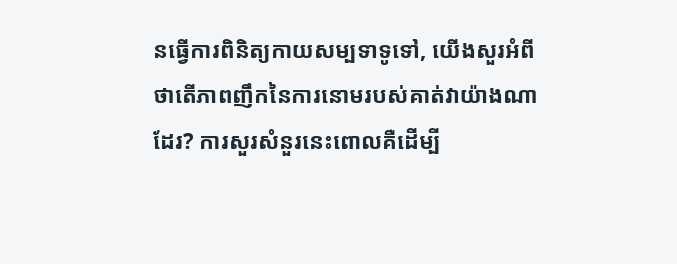នធ្វើការពិនិត្យកាយសម្បទាទូទៅ, យើងសួរអំពីថាតើភាពញឹកនៃការនោមរបស់គាត់វាយ៉ាងណាដែរ? ការសួរសំនួរនេះពោលគឺដើម្បី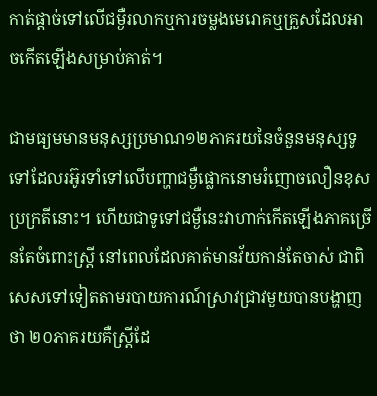កាត់ផ្តាច់ទៅលើជម្ងឺរលាកឬការចម្លងមេរោគឬគ្រួសដែលអាចកើតឡើងសម្រាប់គាត់។

ជាមធ្យមមានមនុស្សប្រមាណ១២ភាគរយនៃចំនួនមនុស្សទូទៅដែលរអ៊ូរទាំទៅលើបញ្ហាជម្ងឺផ្លោកនោមរំញោចលឿនខុសប្រក្រតីនោះ។ ហើយជាទូទៅជម្ងឺនេះវាហាក់កើតឡើងភាគច្រើនតែចំពោះស្រ្តី នៅពេលដែលគាត់មានវ័យកាន់តែចាស់ ជាពិសេសទៅទៀតតាមរបាយការណ៍ស្រាវជ្រាវមួយបានបង្ហាញថា ២០ភាគរយគឺស្ត្រីដែ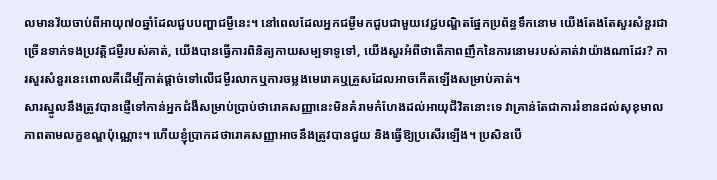លមានវ័យចាប់ពីអាយុ៧០ឆ្នាំដែលជួបបញ្ហាជម្ងឺនេះ។ នៅពេលដែលអ្នកជម្ងឺមកជួបជាមួយវេជ្ជបណ្ឌិតផ្នែកប្រព័ន្ធទឹកនោម យើងតែងតែសួរសំនួរជាច្រើនទាក់ទងប្រវត្តិជម្ងឺរបស់គាត់, យើងបានធ្វើការពិនិត្យកាយសម្បទាទូទៅ, យើងសួរអំពីថាតើភាពញឹកនៃការនោមរបស់គាត់វាយ៉ាងណាដែរ? ការសួរសំនួរនេះពោលគឺដើម្បីកាត់ផ្តាច់ទៅលើជម្ងឺរលាកឬការចម្លងមេរោគឬគ្រួសដែលអាចកើតឡើងសម្រាប់គាត់។
សារស្នូលនឹងត្រូវបានផ្ញើទៅកាន់អ្នកជំងឺសម្រាប់ប្រាប់ថារោគសញ្ញានេះមិនគំរាមកំហែងដល់អាយុជីវិតនោះទេ វាគ្រាន់តែជាការរំខានដល់សុខុមាលភាពតាមលក្ខខណ្ឌប៉ុណ្ណោះ។ ហើយខ្ញុំប្រាកដថារោគសញ្ញាអាចនឹងត្រូវបានជួយ និងធ្វើឱ្យប្រសើរឡើង។ ប្រសិនបើ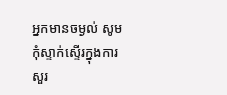អ្នកមានចម្ងល់ សូមកុំស្ទាក់ស្ទើរក្នុងការសួរ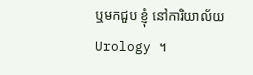ឬមកជួប ខ្ញុំ នៅការិយាល័យ Urology ។